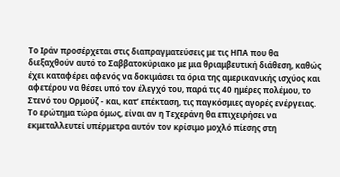Το Ιράν προσέρχεται στις διαπραγματεύσεις με τις ΗΠΑ που θα διεξαχθούν αυτό το Σαββατοκύριακο με μια θριαμβευτική διάθεση, καθώς έχει καταφέρει αφενός να δοκιμάσει τα όρια της αμερικανικής ισχύος και αφετέρου να θέσει υπό τον έλεγχό του, παρά τις 40 ημέρες πολέμου, το Στενό του Ορμούζ - και, κατ’ επέκταση, τις παγκόσμιες αγορές ενέργειας.
Το ερώτημα τώρα όμως, είναι αν η Τεχεράνη θα επιχειρήσει να εκμεταλλευτεί υπέρμετρα αυτόν τον κρίσιμο μοχλό πίεσης στη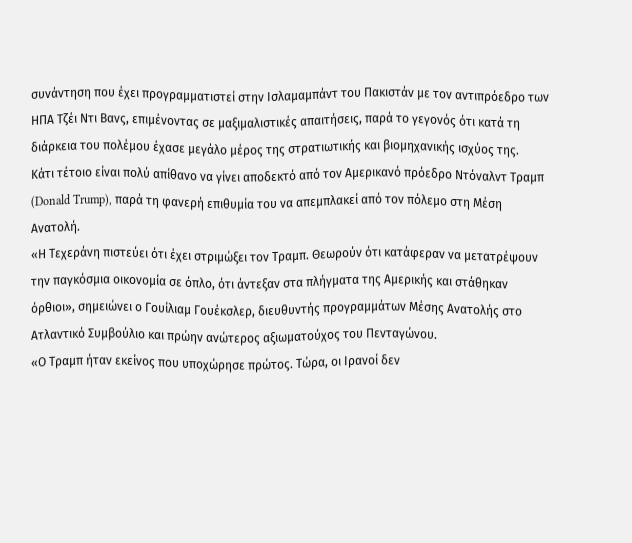συνάντηση που έχει προγραμματιστεί στην Ισλαμαμπάντ του Πακιστάν με τον αντιπρόεδρο των ΗΠΑ Τζέι Ντι Βανς, επιμένοντας σε μαξιμαλιστικές απαιτήσεις, παρά το γεγονός ότι κατά τη διάρκεια του πολέμου έχασε μεγάλο μέρος της στρατιωτικής και βιομηχανικής ισχύος της.
Κάτι τέτοιο είναι πολύ απίθανο να γίνει αποδεκτό από τον Αμερικανό πρόεδρο Ντόναλντ Τραμπ (Donald Trump), παρά τη φανερή επιθυμία του να απεμπλακεί από τον πόλεμο στη Μέση Ανατολή.
«Η Τεχεράνη πιστεύει ότι έχει στριμώξει τον Τραμπ. Θεωρούν ότι κατάφεραν να μετατρέψουν την παγκόσμια οικονομία σε όπλο, ότι άντεξαν στα πλήγματα της Αμερικής και στάθηκαν όρθιοι», σημειώνει ο Γουίλιαμ Γουέκσλερ, διευθυντής προγραμμάτων Μέσης Ανατολής στο Ατλαντικό Συμβούλιο και πρώην ανώτερος αξιωματούχος του Πενταγώνου.
«Ο Τραμπ ήταν εκείνος που υποχώρησε πρώτος. Τώρα, οι Ιρανοί δεν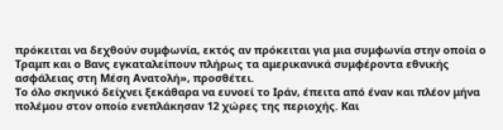πρόκειται να δεχθούν συμφωνία, εκτός αν πρόκειται για μια συμφωνία στην οποία ο Τραμπ και ο Βανς εγκαταλείπουν πλήρως τα αμερικανικά συμφέροντα εθνικής ασφάλειας στη Μέση Ανατολή», προσθέτει.
Το όλο σκηνικό δείχνει ξεκάθαρα να ευνοεί το Ιράν, έπειτα από έναν και πλέον μήνα πολέμου στον οποίο ενεπλάκησαν 12 χώρες της περιοχής. Και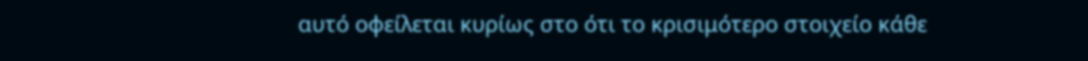αυτό οφείλεται κυρίως στο ότι το κρισιμότερο στοιχείο κάθε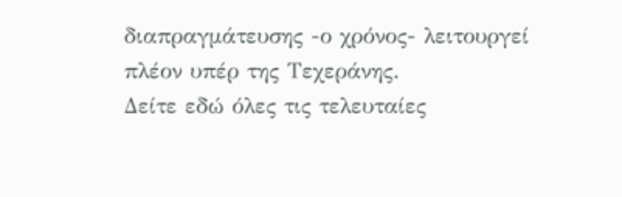διαπραγμάτευσης -ο χρόνος- λειτουργεί πλέον υπέρ της Τεχεράνης.
Δείτε εδώ όλες τις τελευταίες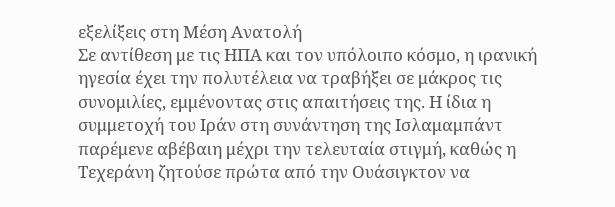εξελίξεις στη Μέση Ανατολή
Σε αντίθεση με τις ΗΠΑ και τον υπόλοιπο κόσμο, η ιρανική ηγεσία έχει την πολυτέλεια να τραβήξει σε μάκρος τις συνομιλίες, εμμένοντας στις απαιτήσεις της. Η ίδια η συμμετοχή του Ιράν στη συνάντηση της Ισλαμαμπάντ παρέμενε αβέβαιη μέχρι την τελευταία στιγμή, καθώς η Τεχεράνη ζητούσε πρώτα από την Ουάσιγκτον να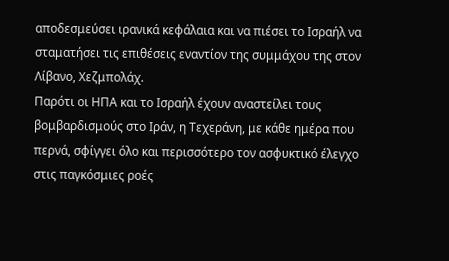αποδεσμεύσει ιρανικά κεφάλαια και να πιέσει το Ισραήλ να σταματήσει τις επιθέσεις εναντίον της συμμάχου της στον Λίβανο, Χεζμπολάχ.
Παρότι οι ΗΠΑ και το Ισραήλ έχουν αναστείλει τους βομβαρδισμούς στο Ιράν, η Τεχεράνη, με κάθε ημέρα που περνά, σφίγγει όλο και περισσότερο τον ασφυκτικό έλεγχο στις παγκόσμιες ροές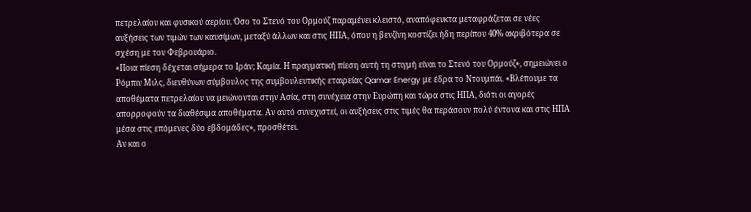πετρελαίου και φυσικού αερίου. Όσο το Στενό του Ορμούζ παραμένει κλειστό, αναπόφευκτα μεταφράζεται σε νέες αυξήσεις των τιμών των καυσίμων, μεταξύ άλλων και στις ΗΠΑ, όπου η βενζίνη κοστίζει ήδη περίπου 40% ακριβότερα σε σχέση με τον Φεβρουάριο.
«Ποια πίεση δέχεται σήμερα το Ιράν; Καμία. Η πραγματική πίεση αυτή τη στιγμή είναι το Στενό του Ορμούζ», σημειώνει ο Ρόμπιν Μιλς, διευθύνων σύμβουλος της συμβουλευτικής εταιρείας Qamar Energy με έδρα το Ντουμπάι. «Βλέπουμε τα αποθέματα πετρελαίου να μειώνονται στην Ασία, στη συνέχεια στην Ευρώπη και τώρα στις ΗΠΑ, διότι οι αγορές απορροφούν τα διαθέσιμα αποθέματα. Αν αυτό συνεχιστεί, οι αυξήσεις στις τιμές θα περάσουν πολύ έντονα και στις ΗΠΑ μέσα στις επόμενες δύο εβδομάδες», προσθέτει.
Αν και ο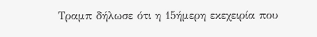Τραμπ δήλωσε ότι η 15ήμερη εκεχειρία που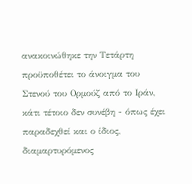ανακοινώθηκε την Τετάρτη προϋποθέτει το άνοιγμα του Στενού του Ορμούζ από το Ιράν, κάτι τέτοιο δεν συνέβη - όπως έχει παραδεχθεί και ο ίδιος, διαμαρτυρόμενος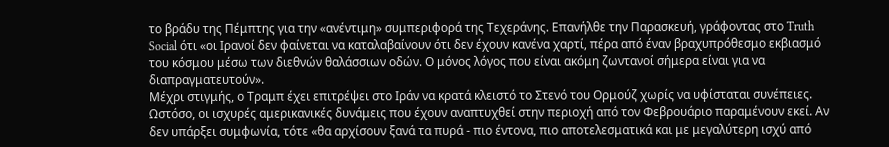το βράδυ της Πέμπτης για την «ανέντιμη» συμπεριφορά της Τεχεράνης. Επανήλθε την Παρασκευή, γράφοντας στο Truth Social ότι «οι Ιρανοί δεν φαίνεται να καταλαβαίνουν ότι δεν έχουν κανένα χαρτί, πέρα από έναν βραχυπρόθεσμο εκβιασμό του κόσμου μέσω των διεθνών θαλάσσιων οδών. Ο μόνος λόγος που είναι ακόμη ζωντανοί σήμερα είναι για να διαπραγματευτούν».
Μέχρι στιγμής, ο Τραμπ έχει επιτρέψει στο Ιράν να κρατά κλειστό το Στενό του Ορμούζ χωρίς να υφίσταται συνέπειες. Ωστόσο, οι ισχυρές αμερικανικές δυνάμεις που έχουν αναπτυχθεί στην περιοχή από τον Φεβρουάριο παραμένουν εκεί. Αν δεν υπάρξει συμφωνία, τότε «θα αρχίσουν ξανά τα πυρά - πιο έντονα, πιο αποτελεσματικά και με μεγαλύτερη ισχύ από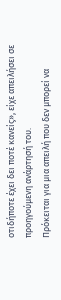οτιδήποτε έχει δει ποτέ κανείς», είχε απειλήσει σε προηγούμενη ανάρτησή του.
Πρόκειται για μια απειλή που δεν μπορεί να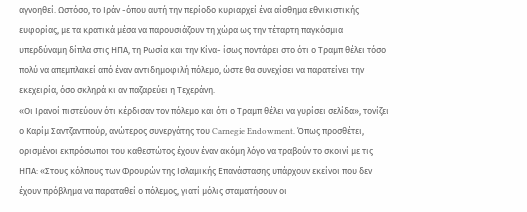αγνοηθεί. Ωστόσο, το Ιράν -όπου αυτή την περίοδο κυριαρχεί ένα αίσθημα εθνικιστικής ευφορίας, με τα κρατικά μέσα να παρουσιάζουν τη χώρα ως την τέταρτη παγκόσμια υπερδύναμη δίπλα στις ΗΠΑ, τη Ρωσία και την Κίνα- ίσως ποντάρει στο ότι ο Τραμπ θέλει τόσο πολύ να απεμπλακεί από έναν αντιδημοφιλή πόλεμο, ώστε θα συνεχίσει να παρατείνει την εκεχειρία, όσο σκληρά κι αν παζαρεύει η Τεχεράνη.
«Οι Ιρανοί πιστεύουν ότι κέρδισαν τον πόλεμο και ότι ο Τραμπ θέλει να γυρίσει σελίδα», τονίζει ο Καρίμ Σαντζαντπούρ, ανώτερος συνεργάτης του Carnegie Endowment. Όπως προσθέτει, ορισμένοι εκπρόσωποι του καθεστώτος έχουν έναν ακόμη λόγο να τραβούν το σκοινί με τις ΗΠΑ: «Στους κόλπους των Φρουρών της Ισλαμικής Επανάστασης υπάρχουν εκείνοι που δεν έχουν πρόβλημα να παραταθεί ο πόλεμος, γιατί μόλις σταματήσουν οι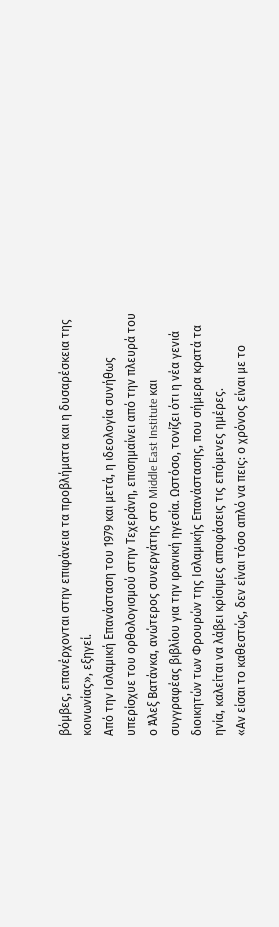βόμβες, επανέρχονται στην επιφάνεια τα προβλήματα και η δυσαρέσκεια της κοινωνίας», εξηγεί.
Από την Ισλαμική Επανάσταση του 1979 και μετά, η ιδεολογία συνήθως υπερίσχυε του ορθολογισμού στην Τεχεράνη, επισημαίνει από την πλευρά του ο Άλεξ Βατάνκα, ανώτερος συνεργάτης στο Middle East Institute και συγγραφέας βιβλίου για την ιρανική ηγεσία. Ωστόσο, τονίζει ότι η νέα γενιά διοικητών των Φρουρών της Ισλαμικής Επανάστασης, που σήμερα κρατά τα ηνία, καλείται να λάβει κρίσιμες αποφάσεις τις επόμενες ημέρες.
«Αν είσαι το καθεστώς, δεν είναι τόσο απλό να πεις: ο χρόνος είναι με το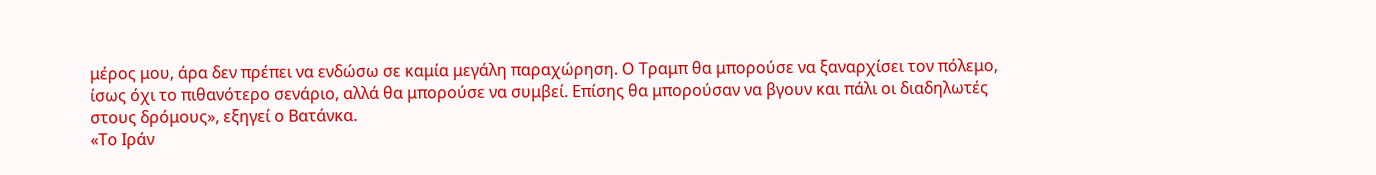μέρος μου, άρα δεν πρέπει να ενδώσω σε καμία μεγάλη παραχώρηση. Ο Τραμπ θα μπορούσε να ξαναρχίσει τον πόλεμο, ίσως όχι το πιθανότερο σενάριο, αλλά θα μπορούσε να συμβεί. Επίσης θα μπορούσαν να βγουν και πάλι οι διαδηλωτές στους δρόμους», εξηγεί ο Βατάνκα.
«Το Ιράν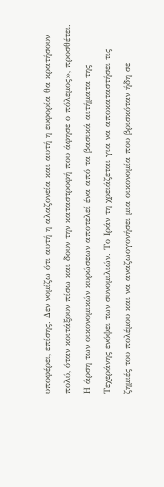υποφέρει, επίσης. Δεν νομίζω ότι αυτή η αλαζονεία και αυτή η ευφορία θα κρατήσουν πολύ, όταν κοιτάξουν πίσω και δουν την καταστροφή που άφησε ο πόλεμος», προσθέτει.
Η άρση των οικονομικών κυρώσεων αποτελεί ένα από τα βασικά αιτήματα της Τεχεράνης ενόψει των συνομιλιών. Το Ιράν τη χρειάζεται για να αποκαταστήσει τις ζημιές του πολέμου και να αναζωογονήσει μια οικονομία που βρισκόταν ήδη σε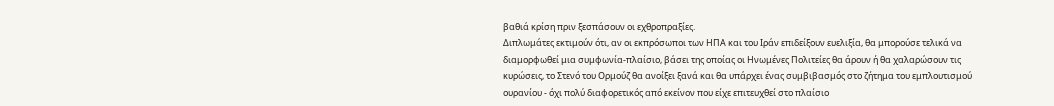βαθιά κρίση πριν ξεσπάσουν οι εχθροπραξίες.
Διπλωμάτες εκτιμούν ότι, αν οι εκπρόσωποι των ΗΠΑ και του Ιράν επιδείξουν ευελιξία, θα μπορούσε τελικά να διαμορφωθεί μια συμφωνία-πλαίσιο, βάσει της οποίας οι Ηνωμένες Πολιτείες θα άρουν ή θα χαλαρώσουν τις κυρώσεις, το Στενό του Ορμούζ θα ανοίξει ξανά και θα υπάρχει ένας συμβιβασμός στο ζήτημα του εμπλουτισμού ουρανίου - όχι πολύ διαφορετικός από εκείνον που είχε επιτευχθεί στο πλαίσιο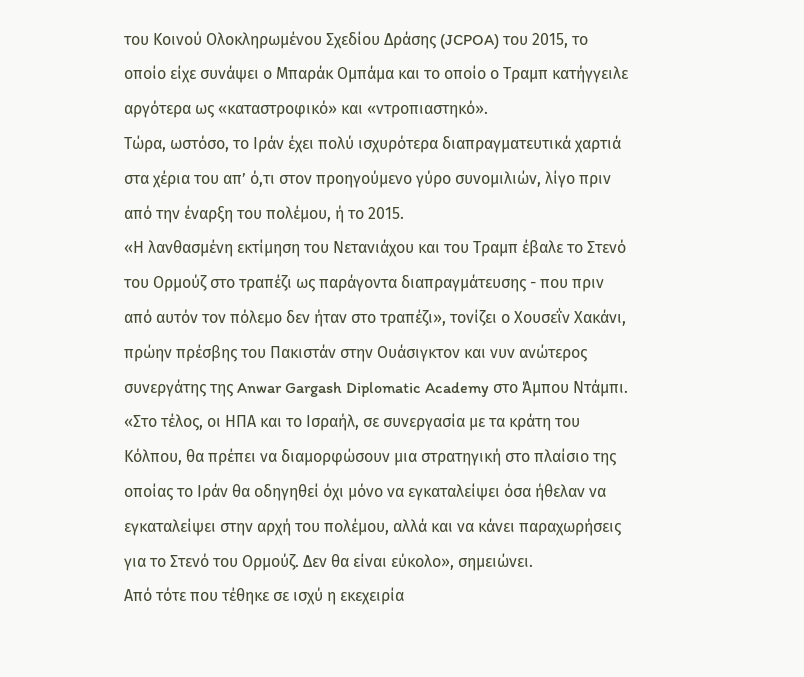του Κοινού Ολοκληρωμένου Σχεδίου Δράσης (JCPOA) του 2015, το οποίο είχε συνάψει ο Μπαράκ Ομπάμα και το οποίο ο Τραμπ κατήγγειλε αργότερα ως «καταστροφικό» και «ντροπιαστηκό».
Τώρα, ωστόσο, το Ιράν έχει πολύ ισχυρότερα διαπραγματευτικά χαρτιά στα χέρια του απ’ ό,τι στον προηγούμενο γύρο συνομιλιών, λίγο πριν από την έναρξη του πολέμου, ή το 2015.
«Η λανθασμένη εκτίμηση του Νετανιάχου και του Τραμπ έβαλε το Στενό του Ορμούζ στο τραπέζι ως παράγοντα διαπραγμάτευσης - που πριν από αυτόν τον πόλεμο δεν ήταν στο τραπέζι», τονίζει ο Χουσεΐν Χακάνι, πρώην πρέσβης του Πακιστάν στην Ουάσιγκτον και νυν ανώτερος συνεργάτης της Anwar Gargash Diplomatic Academy στο Άμπου Ντάμπι.
«Στο τέλος, οι ΗΠΑ και το Ισραήλ, σε συνεργασία με τα κράτη του Κόλπου, θα πρέπει να διαμορφώσουν μια στρατηγική στο πλαίσιο της οποίας το Ιράν θα οδηγηθεί όχι μόνο να εγκαταλείψει όσα ήθελαν να εγκαταλείψει στην αρχή του πολέμου, αλλά και να κάνει παραχωρήσεις για το Στενό του Ορμούζ. Δεν θα είναι εύκολο», σημειώνει.
Από τότε που τέθηκε σε ισχύ η εκεχειρία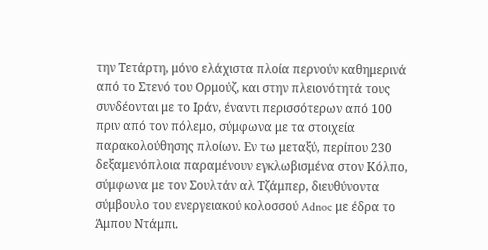την Τετάρτη, μόνο ελάχιστα πλοία περνούν καθημερινά από το Στενό του Ορμούζ, και στην πλειονότητά τους συνδέονται με το Ιράν, έναντι περισσότερων από 100 πριν από τον πόλεμο, σύμφωνα με τα στοιχεία παρακολούθησης πλοίων. Εν τω μεταξύ, περίπου 230 δεξαμενόπλοια παραμένουν εγκλωβισμένα στον Κόλπο, σύμφωνα με τον Σουλτάν αλ Τζάμπερ, διευθύνοντα σύμβουλο του ενεργειακού κολοσσού Adnoc με έδρα το Άμπου Ντάμπι.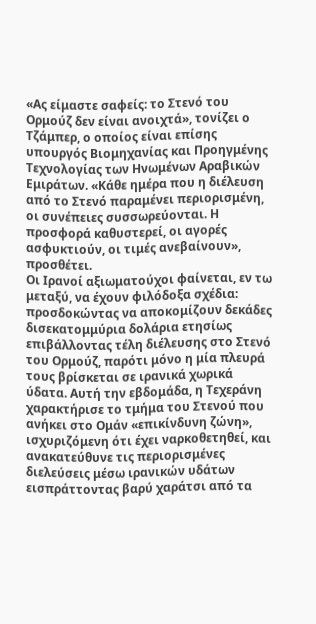«Ας είμαστε σαφείς: το Στενό του Ορμούζ δεν είναι ανοιχτά», τονίζει ο Τζάμπερ, ο οποίος είναι επίσης υπουργός Βιομηχανίας και Προηγμένης Τεχνολογίας των Ηνωμένων Αραβικών Εμιράτων. «Κάθε ημέρα που η διέλευση από το Στενό παραμένει περιορισμένη, οι συνέπειες συσσωρεύονται. Η προσφορά καθυστερεί, οι αγορές ασφυκτιούν, οι τιμές ανεβαίνουν», προσθέτει.
Οι Ιρανοί αξιωματούχοι φαίνεται, εν τω μεταξύ, να έχουν φιλόδοξα σχέδια: προσδοκώντας να αποκομίζουν δεκάδες δισεκατομμύρια δολάρια ετησίως επιβάλλοντας τέλη διέλευσης στο Στενό του Ορμούζ, παρότι μόνο η μία πλευρά τους βρίσκεται σε ιρανικά χωρικά ύδατα. Αυτή την εβδομάδα, η Τεχεράνη χαρακτήρισε το τμήμα του Στενού που ανήκει στο Ομάν «επικίνδυνη ζώνη», ισχυριζόμενη ότι έχει ναρκοθετηθεί, και ανακατεύθυνε τις περιορισμένες διελεύσεις μέσω ιρανικών υδάτων εισπράττοντας βαρύ χαράτσι από τα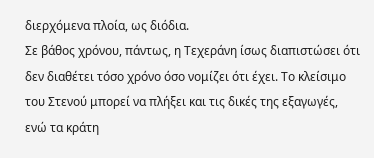διερχόμενα πλοία, ως διόδια.
Σε βάθος χρόνου, πάντως, η Τεχεράνη ίσως διαπιστώσει ότι δεν διαθέτει τόσο χρόνο όσο νομίζει ότι έχει. Το κλείσιμο του Στενού μπορεί να πλήξει και τις δικές της εξαγωγές, ενώ τα κράτη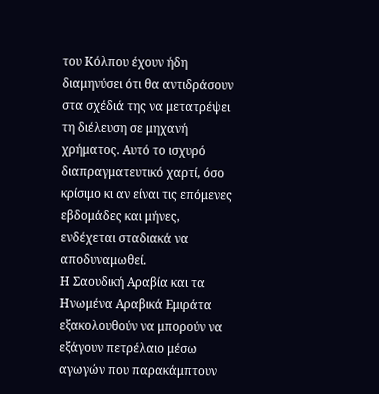του Κόλπου έχουν ήδη διαμηνύσει ότι θα αντιδράσουν στα σχέδιά της να μετατρέψει τη διέλευση σε μηχανή χρήματος. Αυτό το ισχυρό διαπραγματευτικό χαρτί, όσο κρίσιμο κι αν είναι τις επόμενες εβδομάδες και μήνες, ενδέχεται σταδιακά να αποδυναμωθεί.
Η Σαουδική Αραβία και τα Ηνωμένα Αραβικά Εμιράτα εξακολουθούν να μπορούν να εξάγουν πετρέλαιο μέσω αγωγών που παρακάμπτουν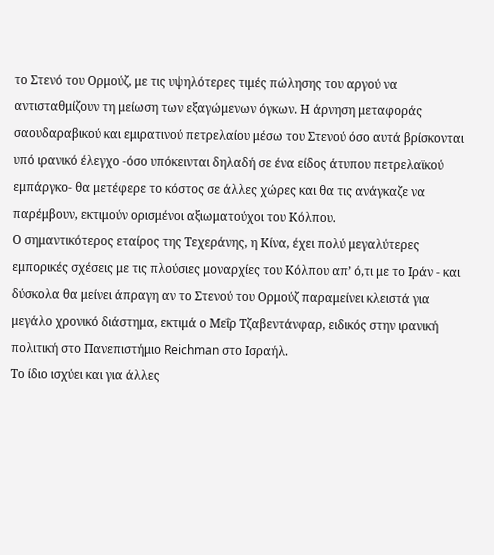το Στενό του Ορμούζ, με τις υψηλότερες τιμές πώλησης του αργού να αντισταθμίζουν τη μείωση των εξαγώμενων όγκων. Η άρνηση μεταφοράς σαουδαραβικού και εμιρατινού πετρελαίου μέσω του Στενού όσο αυτά βρίσκονται υπό ιρανικό έλεγχο -όσο υπόκεινται δηλαδή σε ένα είδος άτυπου πετρελαϊκού εμπάργκο- θα μετέφερε το κόστος σε άλλες χώρες και θα τις ανάγκαζε να παρέμβουν, εκτιμούν ορισμένοι αξιωματούχοι του Κόλπου.
Ο σημαντικότερος εταίρος της Τεχεράνης, η Κίνα, έχει πολύ μεγαλύτερες εμπορικές σχέσεις με τις πλούσιες μοναρχίες του Κόλπου απ’ ό,τι με το Ιράν - και δύσκολα θα μείνει άπραγη αν το Στενού του Ορμούζ παραμείνει κλειστά για μεγάλο χρονικό διάστημα, εκτιμά ο Μεΐρ Τζαβεντάνφαρ, ειδικός στην ιρανική πολιτική στο Πανεπιστήμιο Reichman στο Ισραήλ.
Το ίδιο ισχύει και για άλλες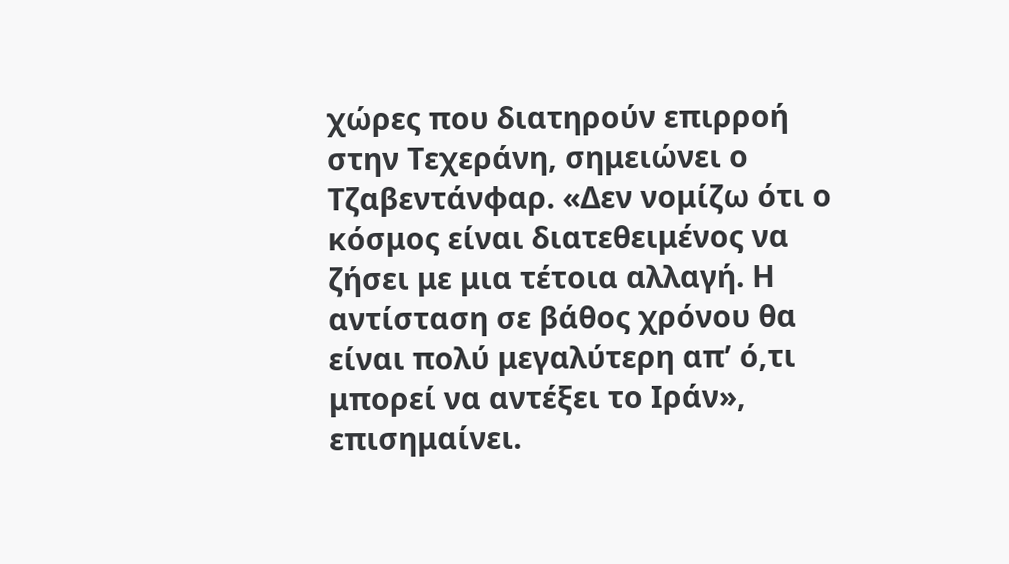χώρες που διατηρούν επιρροή στην Τεχεράνη, σημειώνει ο Τζαβεντάνφαρ. «Δεν νομίζω ότι ο κόσμος είναι διατεθειμένος να ζήσει με μια τέτοια αλλαγή. Η αντίσταση σε βάθος χρόνου θα είναι πολύ μεγαλύτερη απ’ ό,τι μπορεί να αντέξει το Ιράν», επισημαίνει.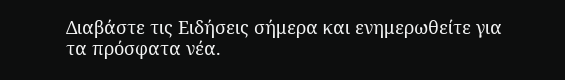Διαβάστε τις Ειδήσεις σήμερα και ενημερωθείτε για τα πρόσφατα νέα.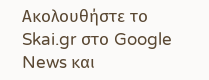Ακολουθήστε το Skai.gr στο Google News και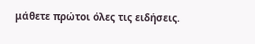μάθετε πρώτοι όλες τις ειδήσεις.